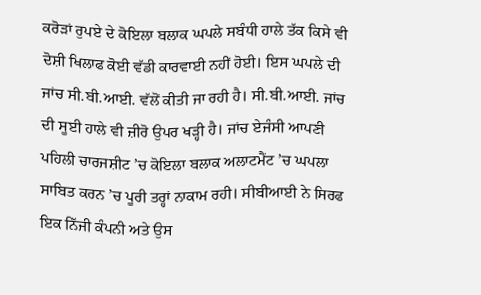ਕਰੋੜਾਂ ਰੁਪਏ ਦੇ ਕੋਇਲਾ ਬਲਾਕ ਘਪਲੇ ਸਬੰਧੀ ਹਾਲੇ ਤੱਕ ਕਿਸੇ ਵੀ ਦੋਸ਼ੀ ਖਿਲਾਫ ਕੋਈ ਵੱਡੀ ਕਾਰਵਾਈ ਨਹੀਂ ਹੋਈ। ਇਸ ਘਪਲੇ ਦੀ ਜਾਂਚ ਸੀ.ਬੀ.ਆਈ. ਵੱਲੋਂ ਕੀਤੀ ਜਾ ਰਹੀ ਹੈ। ਸੀ.ਬੀ.ਆਈ. ਜਾਂਚ ਦੀ ਸੂਈ ਹਾਲੇ ਵੀ ਜ਼ੀਰੋ ਉਪਰ ਖੜ੍ਹੀ ਹੈ। ਜਾਂਚ ਏਜੰਸੀ ਆਪਣੀ ਪਹਿਲੀ ਚਾਰਜਸ਼ੀਟ ’ਚ ਕੋਇਲਾ ਬਲਾਕ ਅਲਾਟਮੈਂਟ ’ਚ ਘਪਲਾ ਸਾਬਿਤ ਕਰਨ ’ਚ ਪੂਰੀ ਤਰ੍ਹਾਂ ਨਾਕਾਮ ਰਹੀ। ਸੀਬੀਆਈ ਨੇ ਸਿਰਫ ਇਕ ਨਿੱਜੀ ਕੰਪਨੀ ਅਤੇ ਉਸ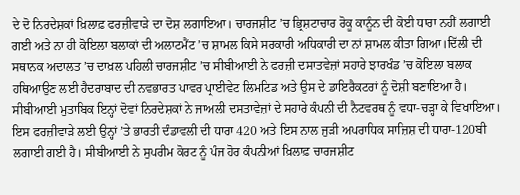ਦੇ ਦੋ ਨਿਰਦੇਸ਼ਕਾਂ ਖ਼ਿਲਾਫ਼ ਫਰਜ਼ੀਵਾੜੇ ਦਾ ਦੋਸ਼ ਲਗਾਇਆ। ਚਾਰਜਸ਼ੀਟ ’ਚ ਭ੍ਰਿਸ਼ਟਾਚਾਰ ਰੋਕੂ ਕਾਨੂੰਨ ਦੀ ਕੋਈ ਧਾਰਾ ਨਹੀਂ ਲਗਾਈ ਗਈ ਅਤੇ ਨਾ ਹੀ ਕੋਇਲਾ ਬਲਾਕਾਂ ਦੀ ਅਲਾਟਮੈਂਟ ’ਚ ਸ਼ਾਮਲ ਕਿਸੇ ਸਰਕਾਰੀ ਅਧਿਕਾਰੀ ਦਾ ਨਾਂ ਸ਼ਾਮਲ ਕੀਤਾ ਗਿਆ।ਦਿੱਲੀ ਦੀ ਸਥਾਨਕ ਅਦਾਲਤ ’ਚ ਦਾਖ਼ਲ ਪਹਿਲੀ ਚਾਰਜਸ਼ੀਟ ’ਚ ਸੀਬੀਆਈ ਨੇ ਫਰਜ਼ੀ ਦਸਾਤਵੇਜ਼ਾਂ ਸਹਾਰੇ ਝਾਰਖੰਡ ’ਚ ਕੋਇਲਾ ਬਲਾਕ ਹਥਿਆਉਣ ਲਈ ਹੈਦਰਾਬਾਦ ਦੀ ਨਵਭਾਰਤ ਪਾਵਰ ਪ੍ਰਾਈਵੇਟ ਲਿਮਟਿਡ ਅਤੇ ਉਸ ਦੇ ਡਾਇਰੈਕਟਰਾਂ ਨੂੰ ਦੋਸ਼ੀ ਬਣਾਇਆ ਹੈ। ਸੀਬੀਆਈ ਮੁਤਾਬਿਕ ਇਨ੍ਹਾਂ ਦੋਵਾਂ ਨਿਰਦੇਸ਼ਕਾਂ ਨੇ ਜਾਅਲੀ ਦਸਤਾਵੇਜ਼ਾਂ ਦੇ ਸਹਾਰੇ ਕੰਪਨੀ ਦੀ ਨੈਟਵਰਥ ਨੂੰ ਵਧਾ-ਚੜ੍ਹਾ ਕੇ ਵਿਖਾਇਆ। ਇਸ ਫਰਜ਼ੀਵਾੜੇ ਲਈ ਉਨ੍ਹਾਂ ’ਤੇ ਭਾਰਤੀ ਦੰਡਾਵਲੀ ਦੀ ਧਾਰਾ 420 ਅਤੇ ਇਸ ਨਾਲ ਜੁੜੀ ਅਪਰਾਧਿਕ ਸਾਜ਼ਿਸ਼ ਦੀ ਧਾਰਾ-120ਬੀ ਲਗਾਈ ਗਈ ਹੈ। ਸੀਬੀਆਈ ਨੇ ਸੁਪਰੀਮ ਕੋਰਟ ਨੂੰ ਪੰਜ ਹੋਰ ਕੰਪਨੀਆਂ ਖ਼ਿਲਾਫ਼ ਚਾਰਜਸ਼ੀਟ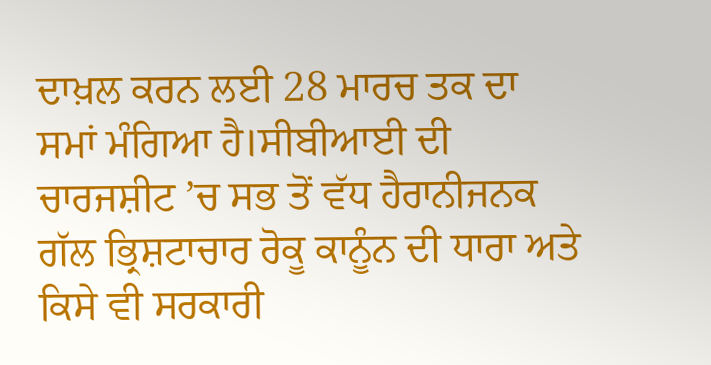ਦਾਖ਼ਲ ਕਰਨ ਲਈ 28 ਮਾਰਚ ਤਕ ਦਾ ਸਮਾਂ ਮੰਗਿਆ ਹੈ।ਸੀਬੀਆਈ ਦੀ ਚਾਰਜਸ਼ੀਟ ’ਚ ਸਭ ਤੋਂ ਵੱਧ ਹੈਰਾਨੀਜਨਕ ਗੱਲ ਭ੍ਰਿਸ਼ਟਾਚਾਰ ਰੋਕੂ ਕਾਨੂੰਨ ਦੀ ਧਾਰਾ ਅਤੇ ਕਿਸੇ ਵੀ ਸਰਕਾਰੀ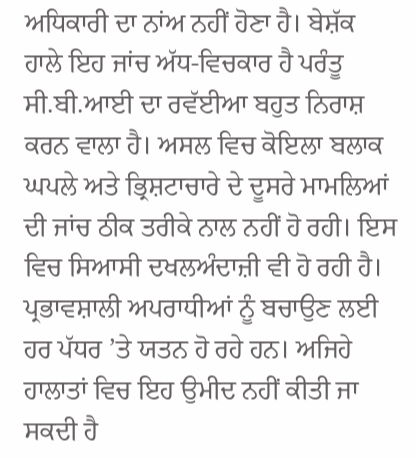ਅਧਿਕਾਰੀ ਦਾ ਨਾਂਅ ਨਹੀਂ ਹੋਣਾ ਹੈ। ਬੇਸ਼ੱਕ ਹਾਲੇ ਇਹ ਜਾਂਚ ਅੱਧ-ਵਿਚਕਾਰ ਹੈ ਪਰੰਤੂ ਸੀ.ਬੀ.ਆਈ ਦਾ ਰਵੱਈਆ ਬਹੁਤ ਨਿਰਾਸ਼ ਕਰਨ ਵਾਲਾ ਹੈ। ਅਸਲ ਵਿਚ ਕੋਇਲਾ ਬਲਾਕ ਘਪਲੇ ਅਤੇ ਭ੍ਰਿਸ਼ਟਾਚਾਰੇ ਦੇ ਦੂਸਰੇ ਮਾਮਲਿਆਂ ਦੀ ਜਾਂਚ ਠੀਕ ਤਰੀਕੇ ਨਾਲ ਨਹੀਂ ਹੋ ਰਹੀ। ਇਸ ਵਿਚ ਸਿਆਸੀ ਦਖਲਅੰਦਾਜ਼ੀ ਵੀ ਹੋ ਰਹੀ ਹੈ। ਪ੍ਰਭਾਵਸ਼ਾਲੀ ਅਪਰਾਧੀਆਂ ਨੂੰ ਬਚਾਉਣ ਲਈ ਹਰ ਪੱਧਰ ’ਤੇ ਯਤਨ ਹੋ ਰਹੇ ਹਨ। ਅਜਿਹੇ ਹਾਲਾਤਾਂ ਵਿਚ ਇਹ ਉਮੀਦ ਨਹੀਂ ਕੀਤੀ ਜਾ ਸਕਦੀ ਹੈ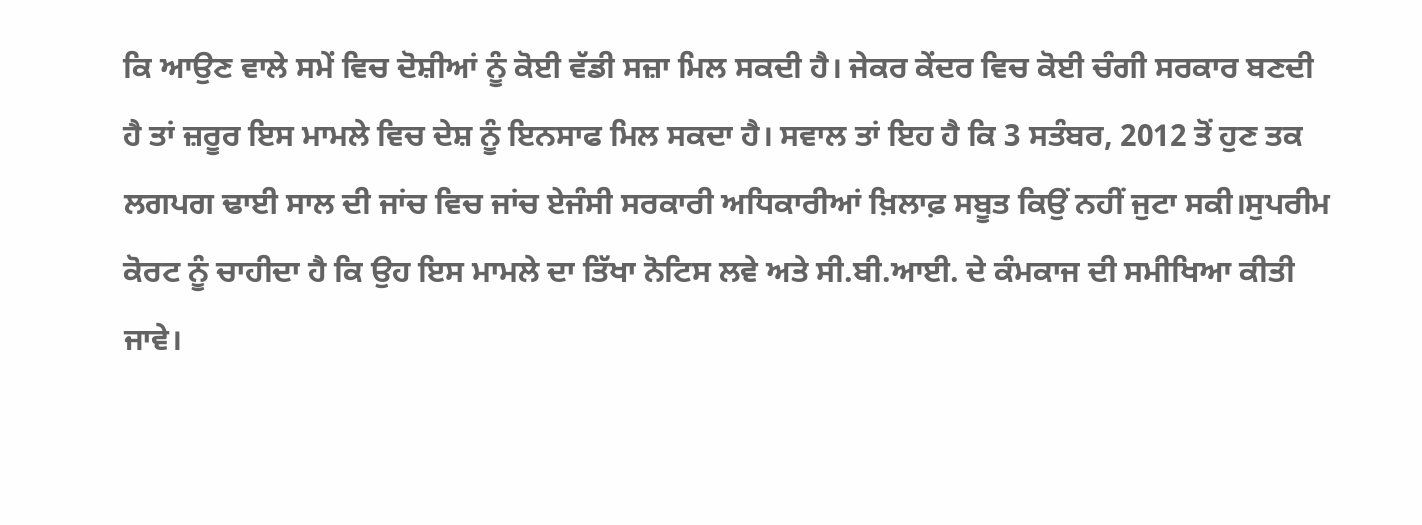ਕਿ ਆਉਣ ਵਾਲੇ ਸਮੇਂ ਵਿਚ ਦੋਸ਼ੀਆਂ ਨੂੰ ਕੋਈ ਵੱਡੀ ਸਜ਼ਾ ਮਿਲ ਸਕਦੀ ਹੈ। ਜੇਕਰ ਕੇਂਦਰ ਵਿਚ ਕੋਈ ਚੰਗੀ ਸਰਕਾਰ ਬਣਦੀ ਹੈ ਤਾਂ ਜ਼ਰੂਰ ਇਸ ਮਾਮਲੇ ਵਿਚ ਦੇਸ਼ ਨੂੰ ਇਨਸਾਫ ਮਿਲ ਸਕਦਾ ਹੈ। ਸਵਾਲ ਤਾਂ ਇਹ ਹੈ ਕਿ 3 ਸਤੰਬਰ, 2012 ਤੋਂ ਹੁਣ ਤਕ ਲਗਪਗ ਢਾਈ ਸਾਲ ਦੀ ਜਾਂਚ ਵਿਚ ਜਾਂਚ ਏਜੰਸੀ ਸਰਕਾਰੀ ਅਧਿਕਾਰੀਆਂ ਖ਼ਿਲਾਫ਼ ਸਬੂਤ ਕਿਉਂ ਨਹੀਂ ਜੁਟਾ ਸਕੀ।ਸੁਪਰੀਮ ਕੋਰਟ ਨੂੰ ਚਾਹੀਦਾ ਹੈ ਕਿ ਉਹ ਇਸ ਮਾਮਲੇ ਦਾ ਤਿੱਖਾ ਨੋਟਿਸ ਲਵੇ ਅਤੇ ਸੀ.ਬੀ.ਆਈ. ਦੇ ਕੰਮਕਾਜ ਦੀ ਸਮੀਖਿਆ ਕੀਤੀ ਜਾਵੇ।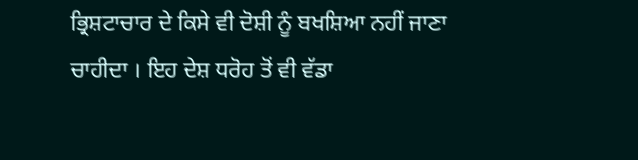ਭ੍ਰਿਸ਼ਟਾਚਾਰ ਦੇ ਕਿਸੇ ਵੀ ਦੋਸ਼ੀ ਨੂੰ ਬਖਸ਼ਿਆ ਨਹੀਂ ਜਾਣਾ ਚਾਹੀਦਾ । ਇਹ ਦੇਸ਼ ਧਰੋਹ ਤੋਂ ਵੀ ਵੱਡਾ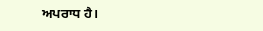ਅਪਰਾਧ ਹੈ।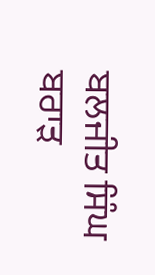ਬਲਜੀਤ ਸਿੰਘ ਬਰਾੜ